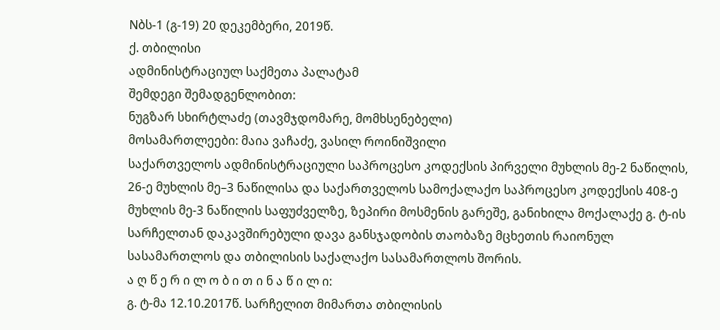Nბს-1 (გ-19) 20 დეკემბერი, 2019წ.
ქ. თბილისი
ადმინისტრაციულ საქმეთა პალატამ
შემდეგი შემადგენლობით:
ნუგზარ სხირტლაძე (თავმჯდომარე, მომხსენებელი)
მოსამართლეები: მაია ვაჩაძე, ვასილ როინიშვილი
საქართველოს ადმინისტრაციული საპროცესო კოდექსის პირველი მუხლის მე-2 ნაწილის, 26-ე მუხლის მე–3 ნაწილისა და საქართველოს სამოქალაქო საპროცესო კოდექსის 408-ე მუხლის მე-3 ნაწილის საფუძველზე, ზეპირი მოსმენის გარეშე, განიხილა მოქალაქე გ. ტ-ის სარჩელთან დაკავშირებული დავა განსჯადობის თაობაზე მცხეთის რაიონულ სასამართლოს და თბილისის საქალაქო სასამართლოს შორის.
ა ღ წ ე რ ი ლ ო ბ ი თ ი ნ ა წ ი ლ ი:
გ. ტ-მა 12.10.2017წ. სარჩელით მიმართა თბილისის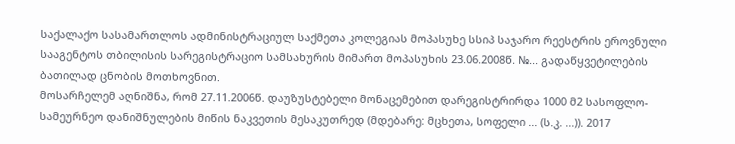საქალაქო სასამართლოს ადმინისტრაციულ საქმეთა კოლეგიას მოპასუხე სსიპ საჯარო რეესტრის ეროვნული სააგენტოს თბილისის სარეგისტრაციო სამსახურის მიმართ მოპასუხის 23.06.2008წ. №... გადაწყვეტილების ბათილად ცნობის მოთხოვნით.
მოსარჩელემ აღნიშნა, რომ 27.11.2006წ. დაუზუსტებელი მონაცემებით დარეგისტრირდა 1000 მ2 სასოფლო-სამეურნეო დანიშნულების მიწის ნაკვეთის მესაკუთრედ (მდებარე: მცხეთა, სოფელი ... (ს.კ. ...)). 2017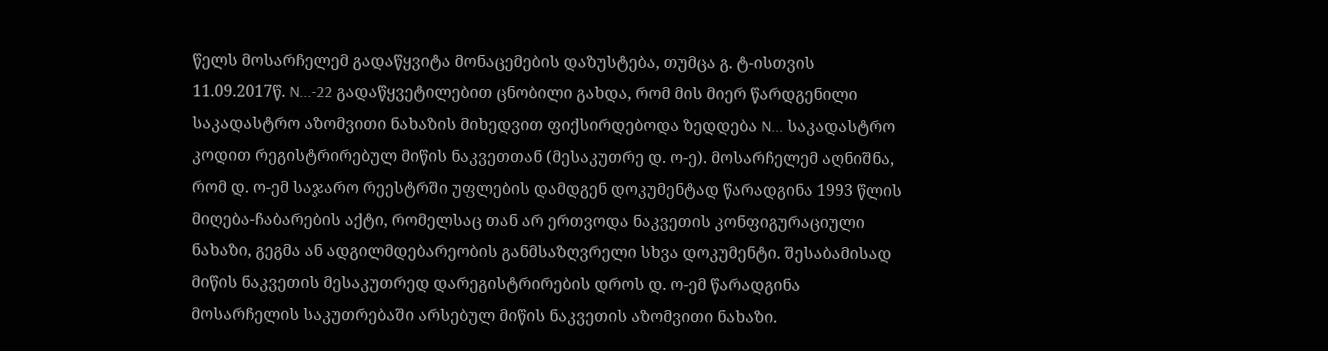წელს მოსარჩელემ გადაწყვიტა მონაცემების დაზუსტება, თუმცა გ. ტ-ისთვის 11.09.2017წ. N...-22 გადაწყვეტილებით ცნობილი გახდა, რომ მის მიერ წარდგენილი საკადასტრო აზომვითი ნახაზის მიხედვით ფიქსირდებოდა ზედდება N... საკადასტრო კოდით რეგისტრირებულ მიწის ნაკვეთთან (მესაკუთრე დ. ო-ე). მოსარჩელემ აღნიშნა, რომ დ. ო-ემ საჯარო რეესტრში უფლების დამდგენ დოკუმენტად წარადგინა 1993 წლის მიღება-ჩაბარების აქტი, რომელსაც თან არ ერთვოდა ნაკვეთის კონფიგურაციული ნახაზი, გეგმა ან ადგილმდებარეობის განმსაზღვრელი სხვა დოკუმენტი. შესაბამისად მიწის ნაკვეთის მესაკუთრედ დარეგისტრირების დროს დ. ო-ემ წარადგინა მოსარჩელის საკუთრებაში არსებულ მიწის ნაკვეთის აზომვითი ნახაზი.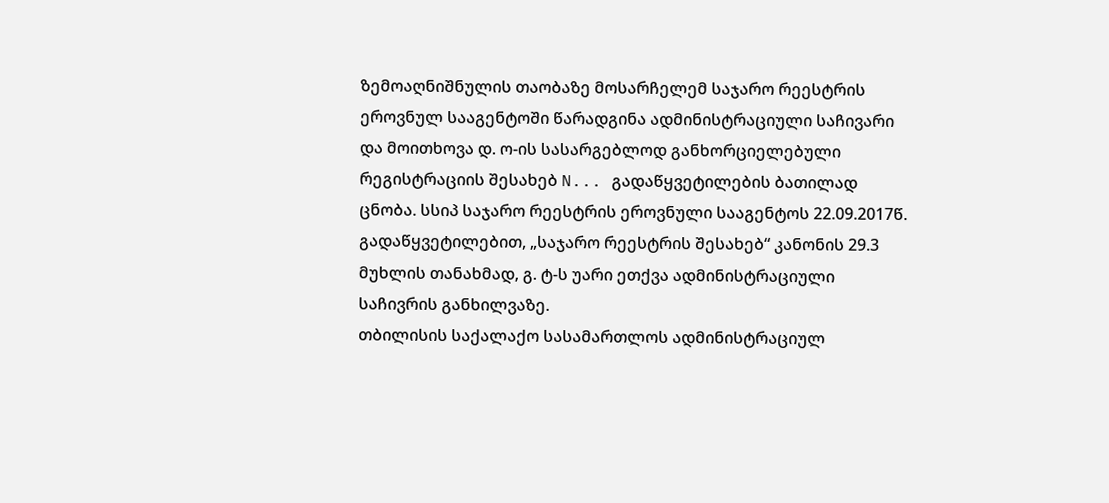ზემოაღნიშნულის თაობაზე მოსარჩელემ საჯარო რეესტრის ეროვნულ სააგენტოში წარადგინა ადმინისტრაციული საჩივარი და მოითხოვა დ. ო-ის სასარგებლოდ განხორციელებული რეგისტრაციის შესახებ N... გადაწყვეტილების ბათილად ცნობა. სსიპ საჯარო რეესტრის ეროვნული სააგენტოს 22.09.2017წ. გადაწყვეტილებით, „საჯარო რეესტრის შესახებ“ კანონის 29.3 მუხლის თანახმად, გ. ტ-ს უარი ეთქვა ადმინისტრაციული საჩივრის განხილვაზე.
თბილისის საქალაქო სასამართლოს ადმინისტრაციულ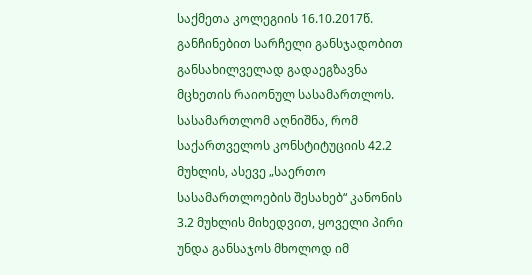საქმეთა კოლეგიის 16.10.2017წ. განჩინებით სარჩელი განსჯადობით განსახილველად გადაეგზავნა მცხეთის რაიონულ სასამართლოს. სასამართლომ აღნიშნა, რომ საქართველოს კონსტიტუციის 42.2 მუხლის, ასევე „საერთო სასამართლოების შესახებ“ კანონის 3.2 მუხლის მიხედვით, ყოველი პირი უნდა განსაჯოს მხოლოდ იმ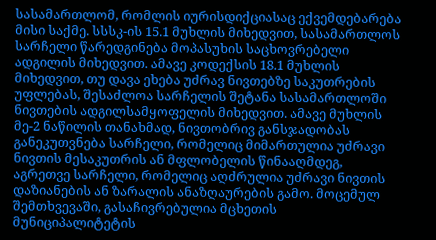სასამართლომ, რომლის იურისდიქციასაც ექვემდებარება მისი საქმე. სსსკ-ის 15.1 მუხლის მიხედვით, სასამართლოს სარჩელი წარედგინება მოპასუხის საცხოვრებელი ადგილის მიხედვით. ამავე კოდექსის 18.1 მუხლის მიხედვით, თუ დავა ეხება უძრავ ნივთებზე საკუთრების უფლებას, შესაძლოა სარჩელის შეტანა სასამართლოში ნივთების ადგილსამყოფელის მიხედვით. ამავე მუხლის მე-2 ნაწილის თანახმად, ნივთობრივ განსჯადობას განეკუთვნება სარჩელი, რომელიც მიმართულია უძრავი ნივთის მესაკუთრის ან მფლობელის წინააღმდეგ, აგრეთვე სარჩელი, რომელიც აღძრულია უძრავი ნივთის დაზიანების ან ზარალის ანაზღაურების გამო. მოცემულ შემთხვევაში, გასაჩივრებულია მცხეთის მუნიციპალიტეტის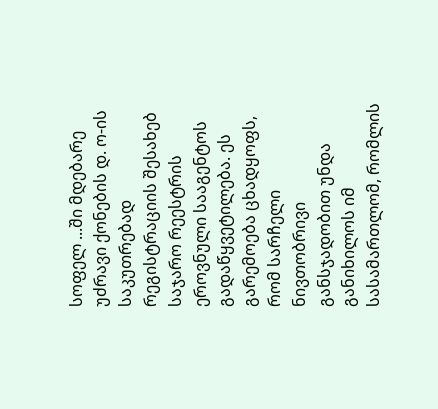სოფელ ...ში მდებარე უძრავი ქონების დ. ო-ის საკუთრებად რეგისტრაციის შესახებ საჯარო რეესტრის ეროვნული სააგენტოს გადაწყვეტილება. ეს გარემოება ცხადყოფს, რომ სარჩელი ნივთობრივი განსჯადობით უნდა განიხილოს იმ სასამართლომ, რომლის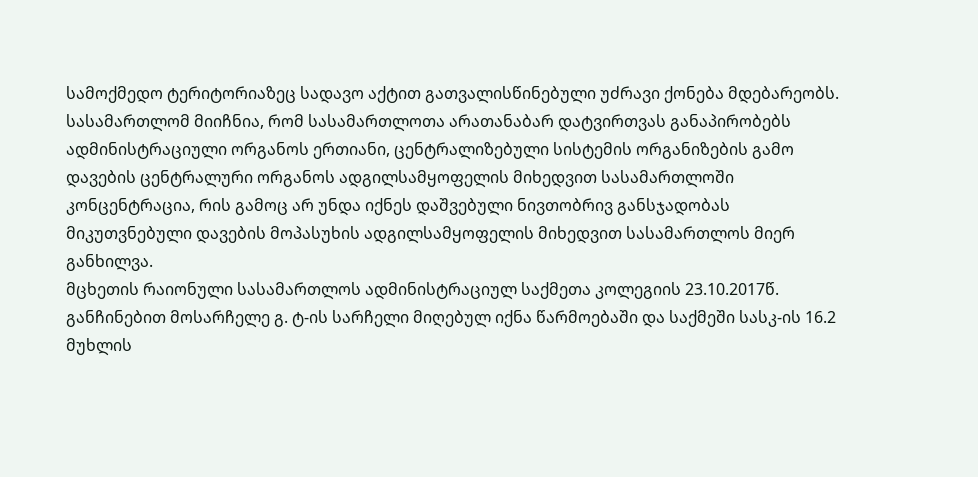სამოქმედო ტერიტორიაზეც სადავო აქტით გათვალისწინებული უძრავი ქონება მდებარეობს. სასამართლომ მიიჩნია, რომ სასამართლოთა არათანაბარ დატვირთვას განაპირობებს ადმინისტრაციული ორგანოს ერთიანი, ცენტრალიზებული სისტემის ორგანიზების გამო დავების ცენტრალური ორგანოს ადგილსამყოფელის მიხედვით სასამართლოში კონცენტრაცია, რის გამოც არ უნდა იქნეს დაშვებული ნივთობრივ განსჯადობას მიკუთვნებული დავების მოპასუხის ადგილსამყოფელის მიხედვით სასამართლოს მიერ განხილვა.
მცხეთის რაიონული სასამართლოს ადმინისტრაციულ საქმეთა კოლეგიის 23.10.2017წ. განჩინებით მოსარჩელე გ. ტ-ის სარჩელი მიღებულ იქნა წარმოებაში და საქმეში სასკ-ის 16.2 მუხლის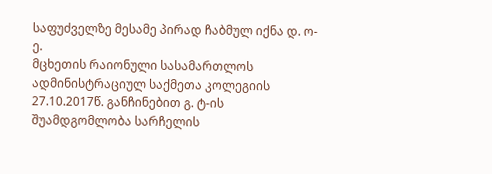საფუძველზე მესამე პირად ჩაბმულ იქნა დ. ო-ე.
მცხეთის რაიონული სასამართლოს ადმინისტრაციულ საქმეთა კოლეგიის 27.10.2017წ. განჩინებით გ. ტ-ის შუამდგომლობა სარჩელის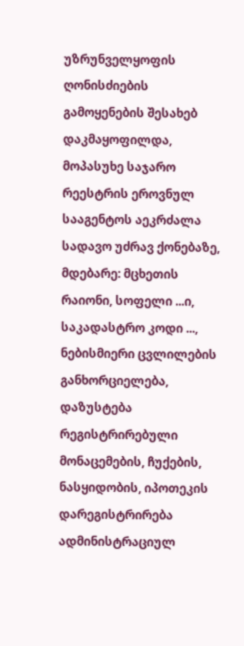უზრუნველყოფის ღონისძიების გამოყენების შესახებ დაკმაყოფილდა, მოპასუხე საჯარო რეესტრის ეროვნულ სააგენტოს აეკრძალა სადავო უძრავ ქონებაზე, მდებარე: მცხეთის რაიონი, სოფელი ...ი, საკადასტრო კოდი ..., ნებისმიერი ცვლილების განხორციელება, დაზუსტება რეგისტრირებული მონაცემების, ჩუქების, ნასყიდობის, იპოთეკის დარეგისტრირება ადმინისტრაციულ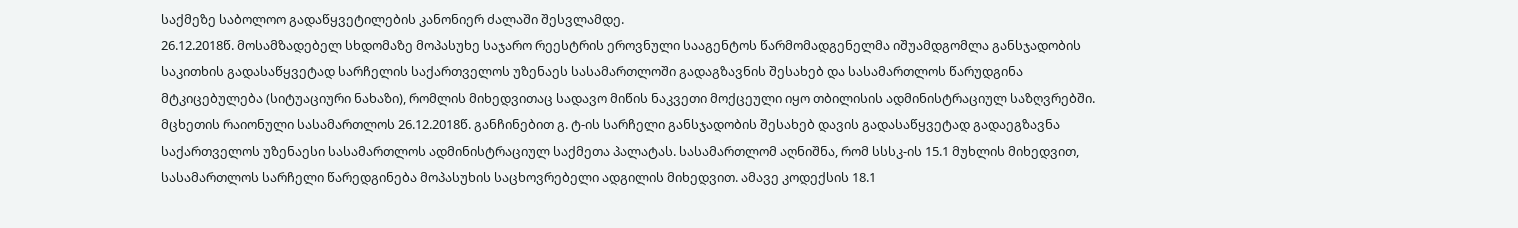საქმეზე საბოლოო გადაწყვეტილების კანონიერ ძალაში შესვლამდე.
26.12.2018წ. მოსამზადებელ სხდომაზე მოპასუხე საჯარო რეესტრის ეროვნული სააგენტოს წარმომადგენელმა იშუამდგომლა განსჯადობის საკითხის გადასაწყვეტად სარჩელის საქართველოს უზენაეს სასამართლოში გადაგზავნის შესახებ და სასამართლოს წარუდგინა მტკიცებულება (სიტუაციური ნახაზი), რომლის მიხედვითაც სადავო მიწის ნაკვეთი მოქცეული იყო თბილისის ადმინისტრაციულ საზღვრებში.
მცხეთის რაიონული სასამართლოს 26.12.2018წ. განჩინებით გ. ტ-ის სარჩელი განსჯადობის შესახებ დავის გადასაწყვეტად გადაეგზავნა საქართველოს უზენაესი სასამართლოს ადმინისტრაციულ საქმეთა პალატას. სასამართლომ აღნიშნა, რომ სსსკ-ის 15.1 მუხლის მიხედვით, სასამართლოს სარჩელი წარედგინება მოპასუხის საცხოვრებელი ადგილის მიხედვით. ამავე კოდექსის 18.1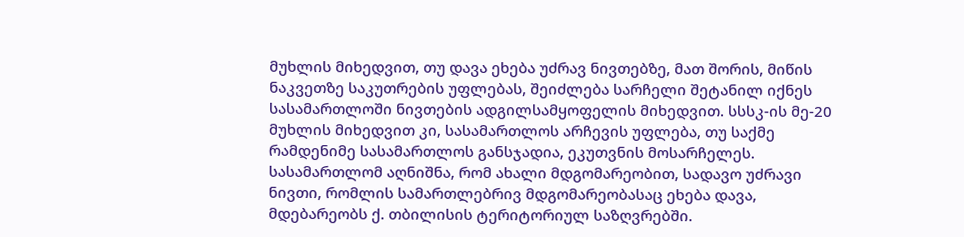მუხლის მიხედვით, თუ დავა ეხება უძრავ ნივთებზე, მათ შორის, მიწის ნაკვეთზე საკუთრების უფლებას, შეიძლება სარჩელი შეტანილ იქნეს სასამართლოში ნივთების ადგილსამყოფელის მიხედვით. სსსკ-ის მე-20 მუხლის მიხედვით კი, სასამართლოს არჩევის უფლება, თუ საქმე რამდენიმე სასამართლოს განსჯადია, ეკუთვნის მოსარჩელეს. სასამართლომ აღნიშნა, რომ ახალი მდგომარეობით, სადავო უძრავი ნივთი, რომლის სამართლებრივ მდგომარეობასაც ეხება დავა, მდებარეობს ქ. თბილისის ტერიტორიულ საზღვრებში.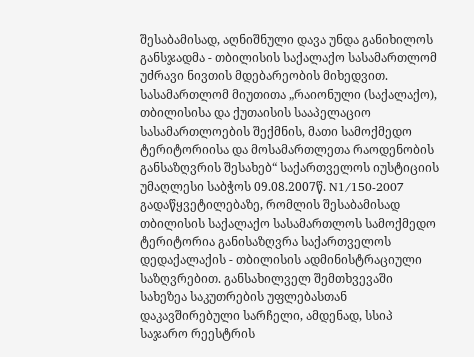შესაბამისად, აღნიშნული დავა უნდა განიხილოს განსჯადმა - თბილისის საქალაქო სასამართლომ უძრავი ნივთის მდებარეობის მიხედვით. სასამართლომ მიუთითა „რაიონული (საქალაქო), თბილისისა და ქუთაისის სააპელაციო სასამართლოების შექმნის, მათი სამოქმედო ტერიტორიისა და მოსამართლეთა რაოდენობის განსაზღვრის შესახებ“ საქართველოს იუსტიციის უმაღლესი საბჭოს 09.08.2007წ. N1/150-2007 გადაწყვეტილებაზე, რომლის შესაბამისად თბილისის საქალაქო სასამართლოს სამოქმედო ტერიტორია განისაზღვრა საქართველოს დედაქალაქის - თბილისის ადმინისტრაციული საზღვრებით. განსახილველ შემთხვევაში სახეზეა საკუთრების უფლებასთან დაკავშირებული სარჩელი, ამდენად, სსიპ საჯარო რეესტრის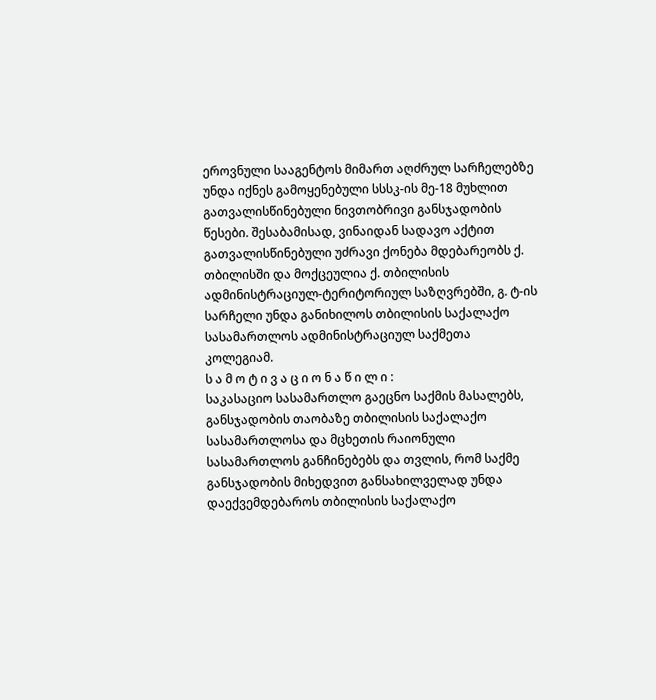ეროვნული სააგენტოს მიმართ აღძრულ სარჩელებზე უნდა იქნეს გამოყენებული სსსკ-ის მე-18 მუხლით გათვალისწინებული ნივთობრივი განსჯადობის წესები. შესაბამისად, ვინაიდან სადავო აქტით გათვალისწინებული უძრავი ქონება მდებარეობს ქ. თბილისში და მოქცეულია ქ. თბილისის ადმინისტრაციულ-ტერიტორიულ საზღვრებში, გ. ტ-ის სარჩელი უნდა განიხილოს თბილისის საქალაქო სასამართლოს ადმინისტრაციულ საქმეთა კოლეგიამ.
ს ა მ ო ტ ი ვ ა ც ი ო ნ ა წ ი ლ ი :
საკასაციო სასამართლო გაეცნო საქმის მასალებს, განსჯადობის თაობაზე თბილისის საქალაქო სასამართლოსა და მცხეთის რაიონული სასამართლოს განჩინებებს და თვლის, რომ საქმე განსჯადობის მიხედვით განსახილველად უნდა დაექვემდებაროს თბილისის საქალაქო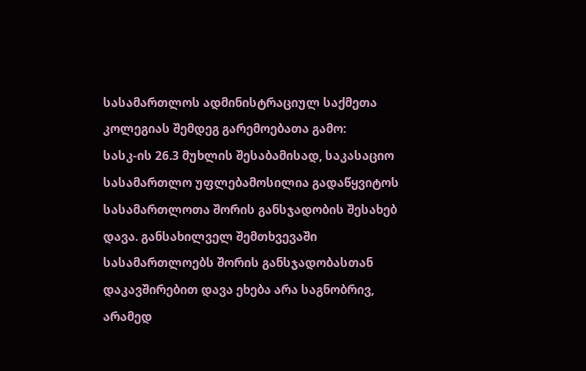სასამართლოს ადმინისტრაციულ საქმეთა კოლეგიას შემდეგ გარემოებათა გამო:
სასკ-ის 26.3 მუხლის შესაბამისად, საკასაციო სასამართლო უფლებამოსილია გადაწყვიტოს სასამართლოთა შორის განსჯადობის შესახებ დავა. განსახილველ შემთხვევაში სასამართლოებს შორის განსჯადობასთან დაკავშირებით დავა ეხება არა საგნობრივ, არამედ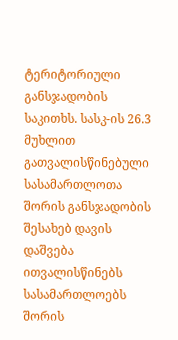ტერიტორიული განსჯადობის საკითხს. სასკ-ის 26.3 მუხლით გათვალისწინებული სასამართლოთა შორის განსჯადობის შესახებ დავის დაშვება ითვალისწინებს სასამართლოებს შორის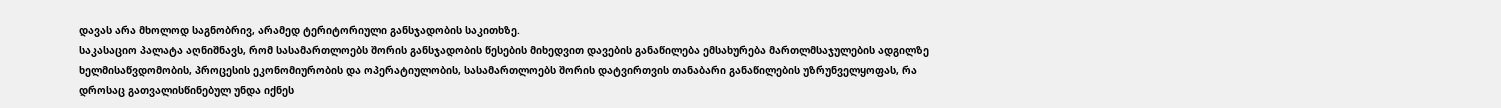დავას არა მხოლოდ საგნობრივ, არამედ ტერიტორიული განსჯადობის საკითხზე.
საკასაციო პალატა აღნიშნავს, რომ სასამართლოებს შორის განსჯადობის წესების მიხედვით დავების განაწილება ემსახურება მართლმსაჯულების ადგილზე ხელმისაწვდომობის, პროცესის ეკონომიურობის და ოპერატიულობის, სასამართლოებს შორის დატვირთვის თანაბარი განაწილების უზრუნველყოფას, რა დროსაც გათვალისწინებულ უნდა იქნეს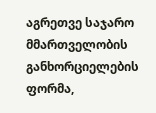აგრეთვე საჯარო მმართველობის განხორციელების ფორმა,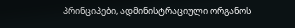პრინციპები, ადმინისტრაციული ორგანოს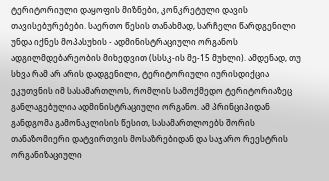ტერიტორიული დაყოფის მიზნები, კონკრეტული დავის თავისებურებები. საერთო წესის თანახმად, სარჩელი წარდგენილი უნდა იქნეს მოპასუხის - ადმინისტრაციული ორგანოს ადგილმდებარეობის მიხედვით (სსსკ-ის მე-15 მუხლი). ამდენად, თუ სხვა რამ არ არის დადგენილი, ტერიტორიული იურისდიქცია ეკუთვნის იმ სასამართლოს, რომლის სამოქმედო ტერიტორიაზეც განლაგებულია ადმინისტრაციული ორგანო. ამ პრინციპიდან განდგომა გამონაკლისის წესით, სასამართლოებს შორის თანაზომიერი დატვირთვის მოსაზრებიდან და საჯარო რეესტრის ორგანიზაციული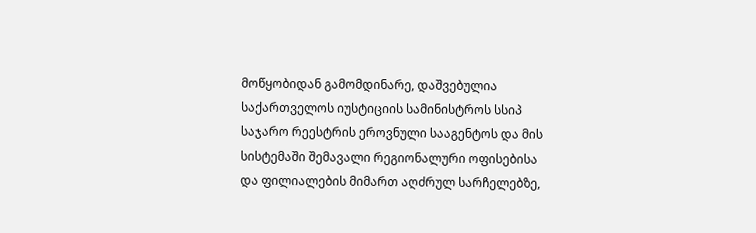მოწყობიდან გამომდინარე, დაშვებულია საქართველოს იუსტიციის სამინისტროს სსიპ საჯარო რეესტრის ეროვნული სააგენტოს და მის სისტემაში შემავალი რეგიონალური ოფისებისა და ფილიალების მიმართ აღძრულ სარჩელებზე,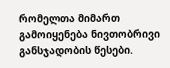რომელთა მიმართ გამოიყენება ნივთობრივი განსჯადობის წესები.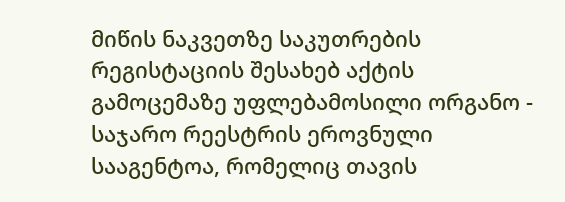მიწის ნაკვეთზე საკუთრების რეგისტაციის შესახებ აქტის გამოცემაზე უფლებამოსილი ორგანო - საჯარო რეესტრის ეროვნული სააგენტოა, რომელიც თავის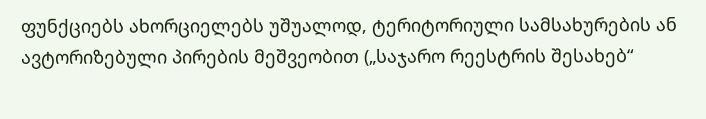ფუნქციებს ახორციელებს უშუალოდ, ტერიტორიული სამსახურების ან ავტორიზებული პირების მეშვეობით („საჯარო რეესტრის შესახებ“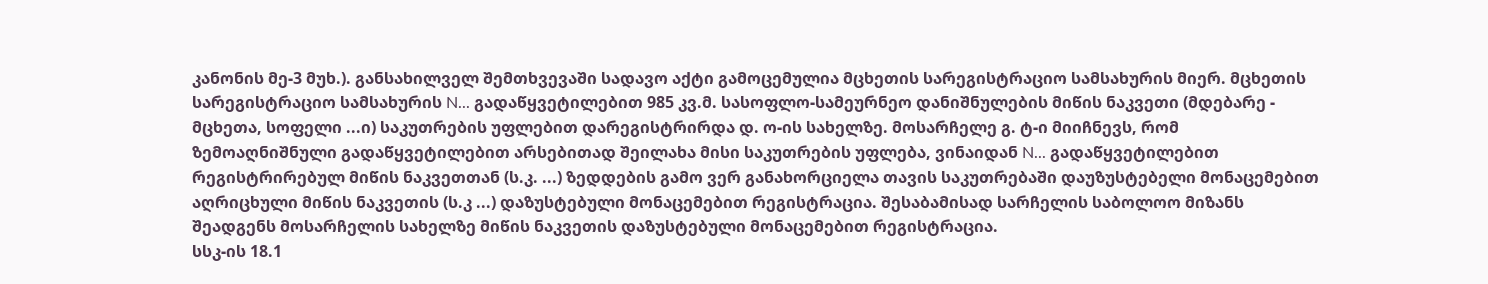კანონის მე-3 მუხ.). განსახილველ შემთხვევაში სადავო აქტი გამოცემულია მცხეთის სარეგისტრაციო სამსახურის მიერ. მცხეთის სარეგისტრაციო სამსახურის N... გადაწყვეტილებით 985 კვ.მ. სასოფლო-სამეურნეო დანიშნულების მიწის ნაკვეთი (მდებარე - მცხეთა, სოფელი ...ი) საკუთრების უფლებით დარეგისტრირდა დ. ო-ის სახელზე. მოსარჩელე გ. ტ-ი მიიჩნევს, რომ ზემოაღნიშნული გადაწყვეტილებით არსებითად შეილახა მისი საკუთრების უფლება, ვინაიდან N... გადაწყვეტილებით რეგისტრირებულ მიწის ნაკვეთთან (ს.კ. ...) ზედდების გამო ვერ განახორციელა თავის საკუთრებაში დაუზუსტებელი მონაცემებით აღრიცხული მიწის ნაკვეთის (ს.კ ...) დაზუსტებული მონაცემებით რეგისტრაცია. შესაბამისად სარჩელის საბოლოო მიზანს შეადგენს მოსარჩელის სახელზე მიწის ნაკვეთის დაზუსტებული მონაცემებით რეგისტრაცია.
სსკ-ის 18.1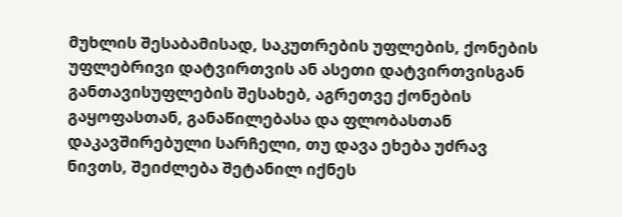მუხლის შესაბამისად, საკუთრების უფლების, ქონების უფლებრივი დატვირთვის ან ასეთი დატვირთვისგან განთავისუფლების შესახებ, აგრეთვე ქონების გაყოფასთან, განაწილებასა და ფლობასთან დაკავშირებული სარჩელი, თუ დავა ეხება უძრავ ნივთს, შეიძლება შეტანილ იქნეს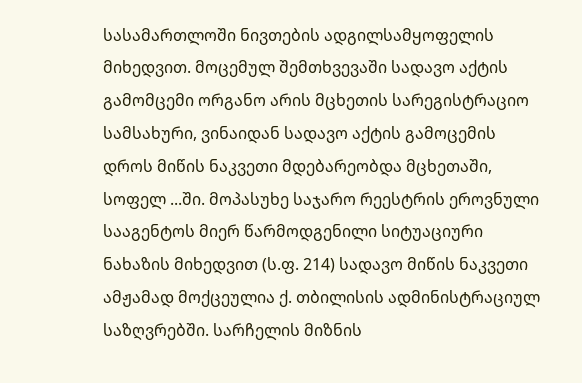სასამართლოში ნივთების ადგილსამყოფელის მიხედვით. მოცემულ შემთხვევაში სადავო აქტის გამომცემი ორგანო არის მცხეთის სარეგისტრაციო სამსახური, ვინაიდან სადავო აქტის გამოცემის დროს მიწის ნაკვეთი მდებარეობდა მცხეთაში, სოფელ ...ში. მოპასუხე საჯარო რეესტრის ეროვნული სააგენტოს მიერ წარმოდგენილი სიტუაციური ნახაზის მიხედვით (ს.ფ. 214) სადავო მიწის ნაკვეთი ამჟამად მოქცეულია ქ. თბილისის ადმინისტრაციულ საზღვრებში. სარჩელის მიზნის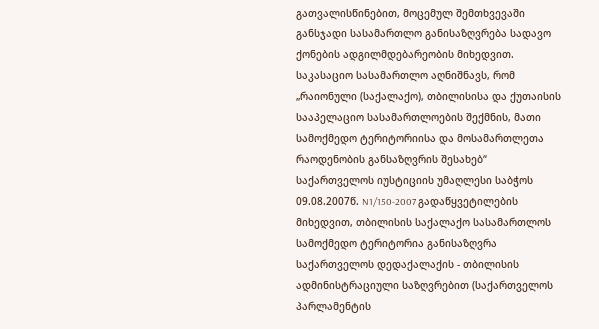გათვალისწინებით, მოცემულ შემთხვევაში განსჯადი სასამართლო განისაზღვრება სადავო ქონების ადგილმდებარეობის მიხედვით. საკასაციო სასამართლო აღნიშნავს, რომ „რაიონული (საქალაქო), თბილისისა და ქუთაისის სააპელაციო სასამართლოების შექმნის, მათი სამოქმედო ტერიტორიისა და მოსამართლეთა რაოდენობის განსაზღვრის შესახებ“ საქართველოს იუსტიციის უმაღლესი საბჭოს 09.08.2007წ. N1/150-2007 გადაწყვეტილების მიხედვით, თბილისის საქალაქო სასამართლოს სამოქმედო ტერიტორია განისაზღვრა საქართველოს დედაქალაქის - თბილისის ადმინისტრაციული საზღვრებით (საქართველოს პარლამენტის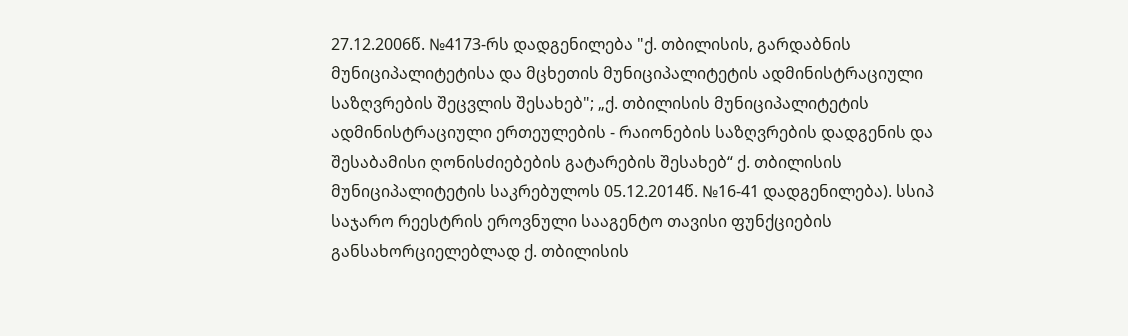27.12.2006წ. №4173-რს დადგენილება "ქ. თბილისის, გარდაბნის მუნიციპალიტეტისა და მცხეთის მუნიციპალიტეტის ადმინისტრაციული საზღვრების შეცვლის შესახებ"; „ქ. თბილისის მუნიციპალიტეტის ადმინისტრაციული ერთეულების - რაიონების საზღვრების დადგენის და შესაბამისი ღონისძიებების გატარების შესახებ“ ქ. თბილისის მუნიციპალიტეტის საკრებულოს 05.12.2014წ. №16-41 დადგენილება). სსიპ საჯარო რეესტრის ეროვნული სააგენტო თავისი ფუნქციების განსახორციელებლად ქ. თბილისის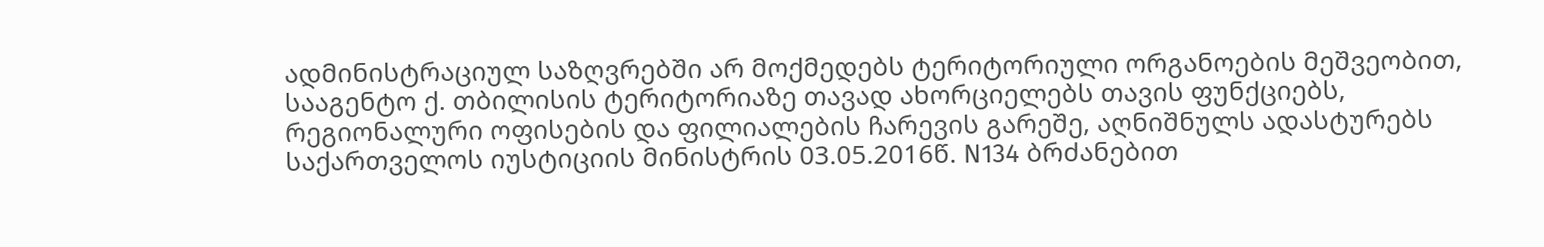ადმინისტრაციულ საზღვრებში არ მოქმედებს ტერიტორიული ორგანოების მეშვეობით, სააგენტო ქ. თბილისის ტერიტორიაზე თავად ახორციელებს თავის ფუნქციებს, რეგიონალური ოფისების და ფილიალების ჩარევის გარეშე, აღნიშნულს ადასტურებს საქართველოს იუსტიციის მინისტრის 03.05.2016წ. N134 ბრძანებით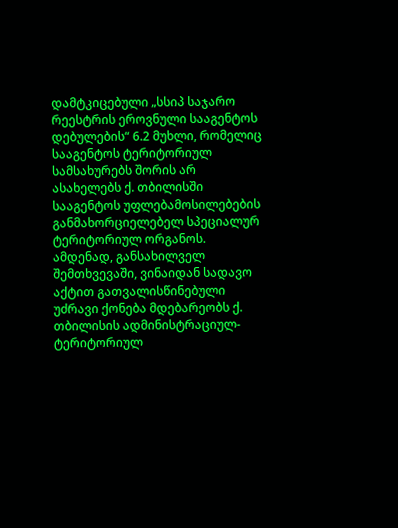დამტკიცებული „სსიპ საჯარო რეესტრის ეროვნული სააგენტოს დებულების“ 6.2 მუხლი, რომელიც სააგენტოს ტერიტორიულ სამსახურებს შორის არ ასახელებს ქ. თბილისში სააგენტოს უფლებამოსილებების განმახორციელებელ სპეციალურ ტერიტორიულ ორგანოს. ამდენად, განსახილველ შემთხვევაში, ვინაიდან სადავო აქტით გათვალისწინებული უძრავი ქონება მდებარეობს ქ. თბილისის ადმინისტრაციულ-ტერიტორიულ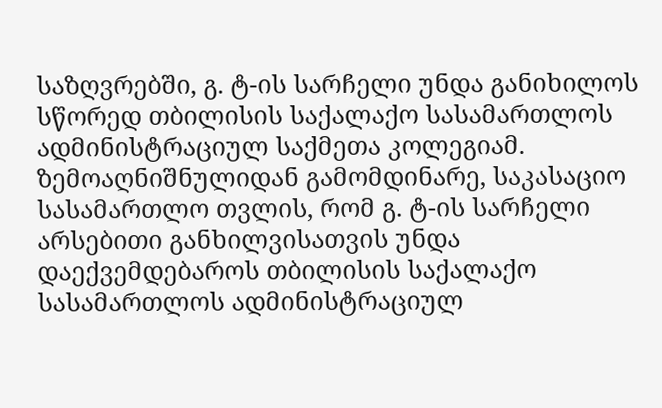საზღვრებში, გ. ტ-ის სარჩელი უნდა განიხილოს სწორედ თბილისის საქალაქო სასამართლოს ადმინისტრაციულ საქმეთა კოლეგიამ.
ზემოაღნიშნულიდან გამომდინარე, საკასაციო სასამართლო თვლის, რომ გ. ტ-ის სარჩელი არსებითი განხილვისათვის უნდა დაექვემდებაროს თბილისის საქალაქო სასამართლოს ადმინისტრაციულ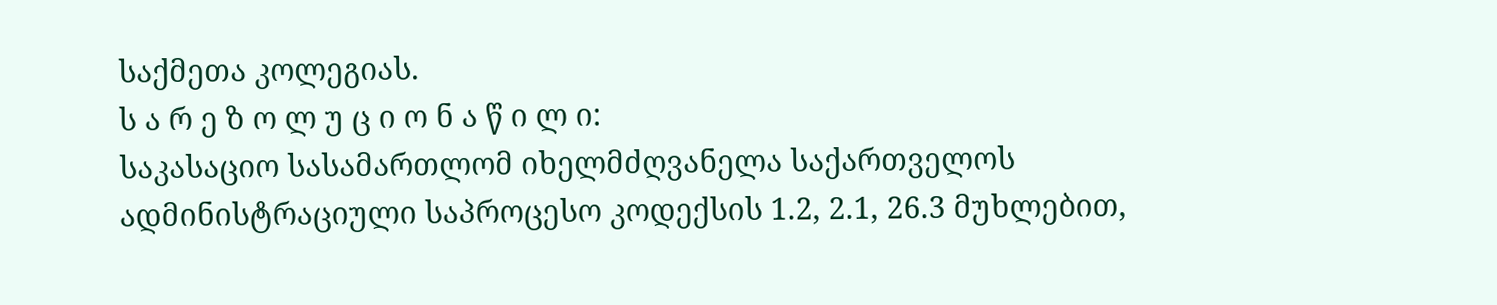საქმეთა კოლეგიას.
ს ა რ ე ზ ო ლ უ ც ი ო ნ ა წ ი ლ ი:
საკასაციო სასამართლომ იხელმძღვანელა საქართველოს ადმინისტრაციული საპროცესო კოდექსის 1.2, 2.1, 26.3 მუხლებით,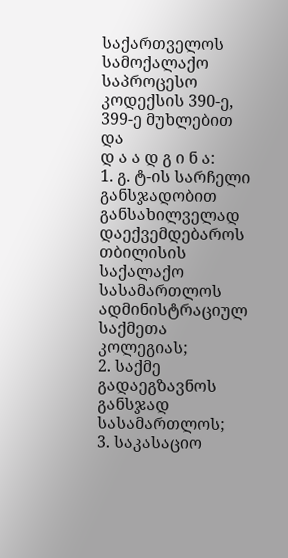საქართველოს სამოქალაქო საპროცესო კოდექსის 390-ე, 399-ე მუხლებით და
დ ა ა დ გ ი ნ ა:
1. გ. ტ-ის სარჩელი განსჯადობით განსახილველად დაექვემდებაროს თბილისის საქალაქო სასამართლოს ადმინისტრაციულ საქმეთა კოლეგიას;
2. საქმე გადაეგზავნოს განსჯად სასამართლოს;
3. საკასაციო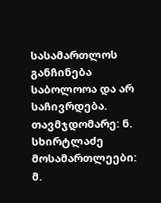სასამართლოს განჩინება საბოლოოა და არ საჩივრდება.
თავმჯდომარე: ნ. სხირტლაძე
მოსამართლეები: მ.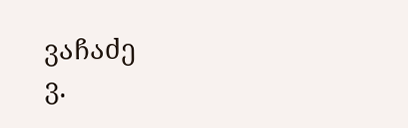ვაჩაძე
ვ.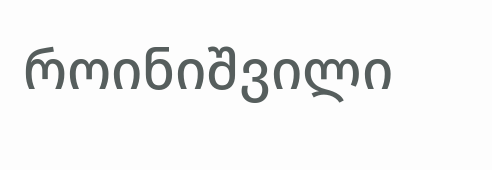როინიშვილი